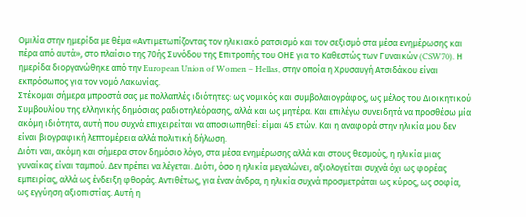Ομιλία στην ημερίδα με θέμα «Αντιμετωπίζοντας τον ηλικιακό ρατσισμό και τον σεξισμό στα μέσα ενημέρωσης και πέρα από αυτά», στο πλαίσιο της 70ής Συνόδου της Επιτροπής του ΟΗΕ για το Καθεστώς των Γυναικών (CSW70). Η ημερίδα διοργανώθηκε από την European Union of Women – Hellas, στην οποία η Χρυσαυγή Ατσιδάκου είναι εκπρόσωπος για τον νομό Λακωνίας.
Στέκομαι σήμερα μπροστά σας με πολλαπλές ιδιότητες: ως νομικός και συμβολαιογράφος, ως μέλος του Διοικητικού Συμβουλίου της ελληνικής δημόσιας ραδιοτηλεόρασης, αλλά και ως μητέρα. Και επιλέγω συνειδητά να προσθέσω μία ακόμη ιδιότητα, αυτή που συχνά επιχειρείται να αποσιωπηθεί: είμαι 45 ετών. Και η αναφορά στην ηλικία μου δεν είναι βιογραφική λεπτομέρεια αλλά πολιτική δήλωση.
Διότι ναι, ακόμη και σήμερα στον δημόσιο λόγο, στα μέσα ενημέρωσης αλλά και στους θεσμούς, η ηλικία μιας γυναίκας είναι ταμπού. Δεν πρέπει να λέγεται. Διότι, όσο η ηλικία μεγαλώνει, αξιολογείται συχνά όχι ως φορέας εμπειρίας, αλλά ως ένδειξη φθοράς. Αντιθέτως, για έναν άνδρα, η ηλικία συχνά προσμετράται ως κύρος, ως σοφία, ως εγγύηση αξιοπιστίας. Αυτή η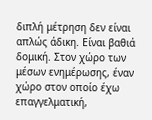διπλή μέτρηση δεν είναι απλώς άδικη. Είναι βαθιά δομική. Στον χώρο των μέσων ενημέρωσης, έναν χώρο στον οποίο έχω επαγγελματική,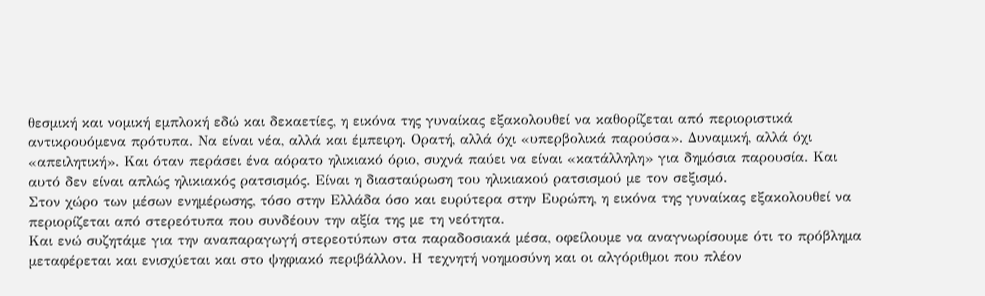θεσμική και νομική εμπλοκή εδώ και δεκαετίες, η εικόνα της γυναίκας εξακολουθεί να καθορίζεται από περιοριστικά αντικρουόμενα πρότυπα. Να είναι νέα, αλλά και έμπειρη. Ορατή, αλλά όχι «υπερβολικά παρούσα». Δυναμική, αλλά όχι «απειλητική». Και όταν περάσει ένα αόρατο ηλικιακό όριο, συχνά παύει να είναι «κατάλληλη» για δημόσια παρουσία. Και αυτό δεν είναι απλώς ηλικιακός ρατσισμός. Είναι η διασταύρωση του ηλικιακού ρατσισμού με τον σεξισμό.
Στον χώρο των μέσων ενημέρωσης, τόσο στην Ελλάδα όσο και ευρύτερα στην Ευρώπη, η εικόνα της γυναίκας εξακολουθεί να περιορίζεται από στερεότυπα που συνδέουν την αξία της με τη νεότητα.
Και ενώ συζητάμε για την αναπαραγωγή στερεοτύπων στα παραδοσιακά μέσα, οφείλουμε να αναγνωρίσουμε ότι το πρόβλημα μεταφέρεται και ενισχύεται και στο ψηφιακό περιβάλλον. Η τεχνητή νοημοσύνη και οι αλγόριθμοι που πλέον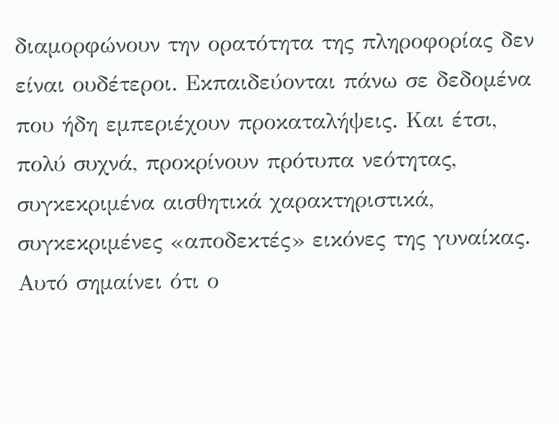διαμορφώνουν την ορατότητα της πληροφορίας δεν είναι ουδέτεροι. Εκπαιδεύονται πάνω σε δεδομένα που ήδη εμπεριέχουν προκαταλήψεις. Και έτσι, πολύ συχνά, προκρίνουν πρότυπα νεότητας, συγκεκριμένα αισθητικά χαρακτηριστικά, συγκεκριμένες «αποδεκτές» εικόνες της γυναίκας. Αυτό σημαίνει ότι ο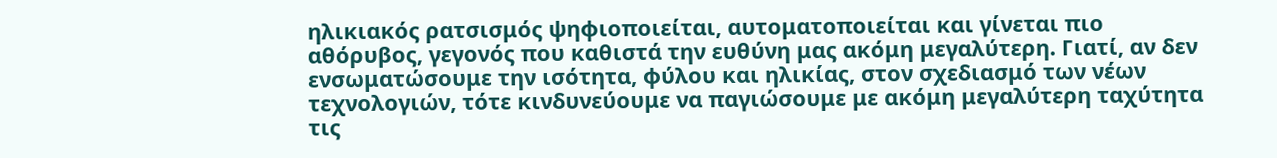ηλικιακός ρατσισμός ψηφιοποιείται, αυτοματοποιείται και γίνεται πιο αθόρυβος, γεγονός που καθιστά την ευθύνη μας ακόμη μεγαλύτερη. Γιατί, αν δεν ενσωματώσουμε την ισότητα, φύλου και ηλικίας, στον σχεδιασμό των νέων τεχνολογιών, τότε κινδυνεύουμε να παγιώσουμε με ακόμη μεγαλύτερη ταχύτητα τις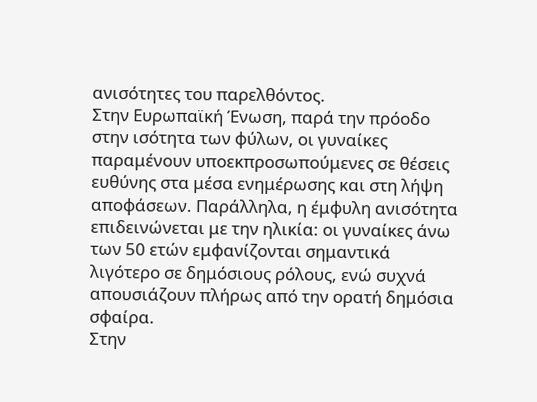ανισότητες του παρελθόντος.
Στην Ευρωπαϊκή Ένωση, παρά την πρόοδο στην ισότητα των φύλων, οι γυναίκες παραμένουν υποεκπροσωπούμενες σε θέσεις ευθύνης στα μέσα ενημέρωσης και στη λήψη αποφάσεων. Παράλληλα, η έμφυλη ανισότητα επιδεινώνεται με την ηλικία: οι γυναίκες άνω των 50 ετών εμφανίζονται σημαντικά λιγότερο σε δημόσιους ρόλους, ενώ συχνά απουσιάζουν πλήρως από την ορατή δημόσια σφαίρα.
Στην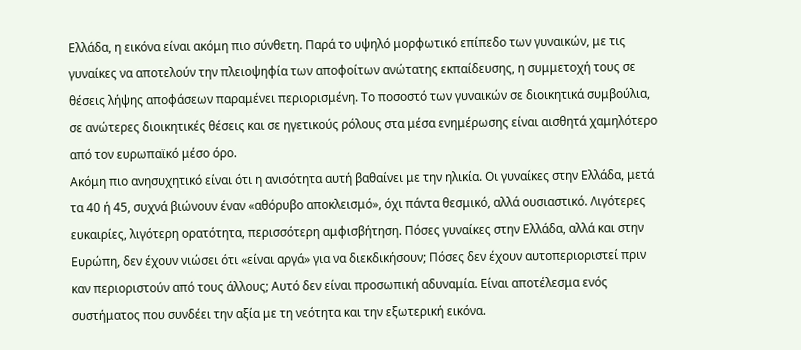Ελλάδα, η εικόνα είναι ακόμη πιο σύνθετη. Παρά το υψηλό μορφωτικό επίπεδο των γυναικών, με τις γυναίκες να αποτελούν την πλειοψηφία των αποφοίτων ανώτατης εκπαίδευσης, η συμμετοχή τους σε θέσεις λήψης αποφάσεων παραμένει περιορισμένη. Το ποσοστό των γυναικών σε διοικητικά συμβούλια, σε ανώτερες διοικητικές θέσεις και σε ηγετικούς ρόλους στα μέσα ενημέρωσης είναι αισθητά χαμηλότερο από τον ευρωπαϊκό μέσο όρο.
Ακόμη πιο ανησυχητικό είναι ότι η ανισότητα αυτή βαθαίνει με την ηλικία. Οι γυναίκες στην Ελλάδα, μετά τα 40 ή 45, συχνά βιώνουν έναν «αθόρυβο αποκλεισμό», όχι πάντα θεσμικό, αλλά ουσιαστικό. Λιγότερες ευκαιρίες, λιγότερη ορατότητα, περισσότερη αμφισβήτηση. Πόσες γυναίκες στην Ελλάδα, αλλά και στην Ευρώπη, δεν έχουν νιώσει ότι «είναι αργά» για να διεκδικήσουν; Πόσες δεν έχουν αυτοπεριοριστεί πριν καν περιοριστούν από τους άλλους; Αυτό δεν είναι προσωπική αδυναμία. Είναι αποτέλεσμα ενός συστήματος που συνδέει την αξία με τη νεότητα και την εξωτερική εικόνα.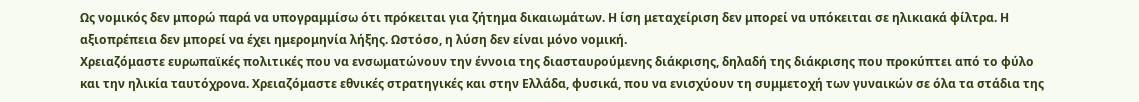Ως νομικός δεν μπορώ παρά να υπογραμμίσω ότι πρόκειται για ζήτημα δικαιωμάτων. Η ίση μεταχείριση δεν μπορεί να υπόκειται σε ηλικιακά φίλτρα. Η αξιοπρέπεια δεν μπορεί να έχει ημερομηνία λήξης. Ωστόσο, η λύση δεν είναι μόνο νομική.
Χρειαζόμαστε ευρωπαϊκές πολιτικές που να ενσωματώνουν την έννοια της διασταυρούμενης διάκρισης, δηλαδή της διάκρισης που προκύπτει από το φύλο και την ηλικία ταυτόχρονα. Χρειαζόμαστε εθνικές στρατηγικές και στην Ελλάδα, φυσικά, που να ενισχύουν τη συμμετοχή των γυναικών σε όλα τα στάδια της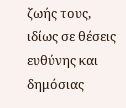ζωής τους, ιδίως σε θέσεις ευθύνης και δημόσιας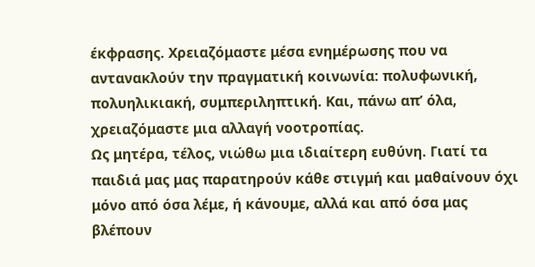έκφρασης. Χρειαζόμαστε μέσα ενημέρωσης που να αντανακλούν την πραγματική κοινωνία: πολυφωνική, πολυηλικιακή, συμπεριληπτική. Και, πάνω απ’ όλα, χρειαζόμαστε μια αλλαγή νοοτροπίας.
Ως μητέρα, τέλος, νιώθω μια ιδιαίτερη ευθύνη. Γιατί τα παιδιά μας μας παρατηρούν κάθε στιγμή και μαθαίνουν όχι μόνο από όσα λέμε, ή κάνουμε, αλλά και από όσα μας βλέπουν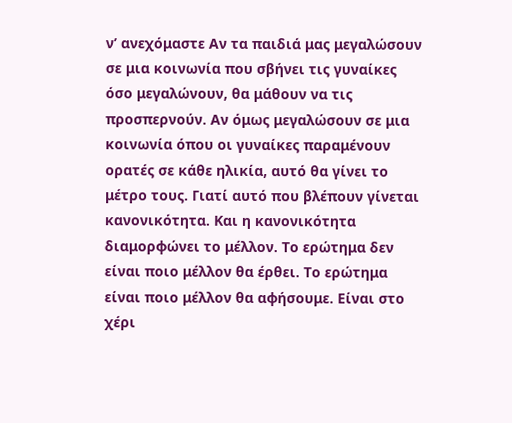ν’ ανεχόμαστε Αν τα παιδιά μας μεγαλώσουν σε μια κοινωνία που σβήνει τις γυναίκες όσο μεγαλώνουν, θα μάθουν να τις προσπερνούν. Αν όμως μεγαλώσουν σε μια κοινωνία όπου οι γυναίκες παραμένουν ορατές σε κάθε ηλικία, αυτό θα γίνει το μέτρο τους. Γιατί αυτό που βλέπουν γίνεται κανονικότητα. Και η κανονικότητα διαμορφώνει το μέλλον. Το ερώτημα δεν είναι ποιο μέλλον θα έρθει. Το ερώτημα είναι ποιο μέλλον θα αφήσουμε. Είναι στο χέρι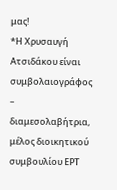μας!
*Η Χρυσαυγή Ατσιδάκου είναι συμβολαιογράφος – διαμεσολαβήτρια, μέλος διοικητικού συμβουλίου ΕΡΤ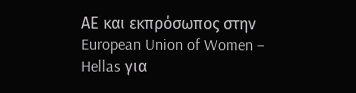ΑΕ και εκπρόσωπος στην European Union of Women – Hellas για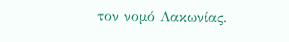τον νομό Λακωνίας.